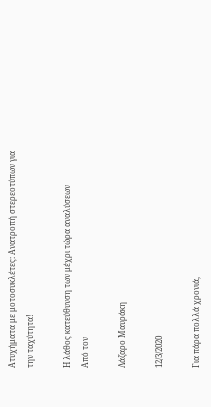Ατυχήματα με μοτοσυκλέτες: Ανατροπή στερεοτύπων για την ταχύτητα!

Η λάθος κατεύθυνση των μέχρι τώρα αναλύσεων
Από τον

Λάζαρο Μαυράκη

12/3/2020

Για πάρα πολλά χρονιά,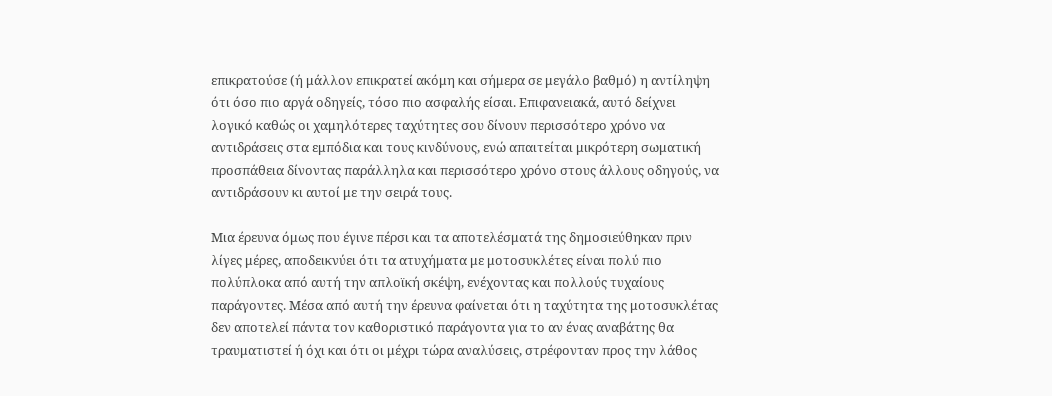επικρατούσε (ή μάλλον επικρατεί ακόμη και σήμερα σε μεγάλο βαθμό) η αντίληψη ότι όσο πιο αργά οδηγείς, τόσο πιο ασφαλής είσαι. Επιφανειακά, αυτό δείχνει λογικό καθώς οι χαμηλότερες ταχύτητες σου δίνουν περισσότερο χρόνο να αντιδράσεις στα εμπόδια και τους κινδύνους, ενώ απαιτείται μικρότερη σωματική προσπάθεια δίνοντας παράλληλα και περισσότερο χρόνο στους άλλους οδηγούς, να αντιδράσουν κι αυτοί με την σειρά τους.

Μια έρευνα όμως που έγινε πέρσι και τα αποτελέσματά της δημοσιεύθηκαν πριν λίγες μέρες, αποδεικνύει ότι τα ατυχήματα με μοτοσυκλέτες είναι πολύ πιο πολύπλοκα από αυτή την απλοϊκή σκέψη, ενέχοντας και πολλούς τυχαίους παράγοντες. Μέσα από αυτή την έρευνα φαίνεται ότι η ταχύτητα της μοτοσυκλέτας δεν αποτελεί πάντα τον καθοριστικό παράγοντα για το αν ένας αναβάτης θα τραυματιστεί ή όχι και ότι οι μέχρι τώρα αναλύσεις, στρέφονταν προς την λάθος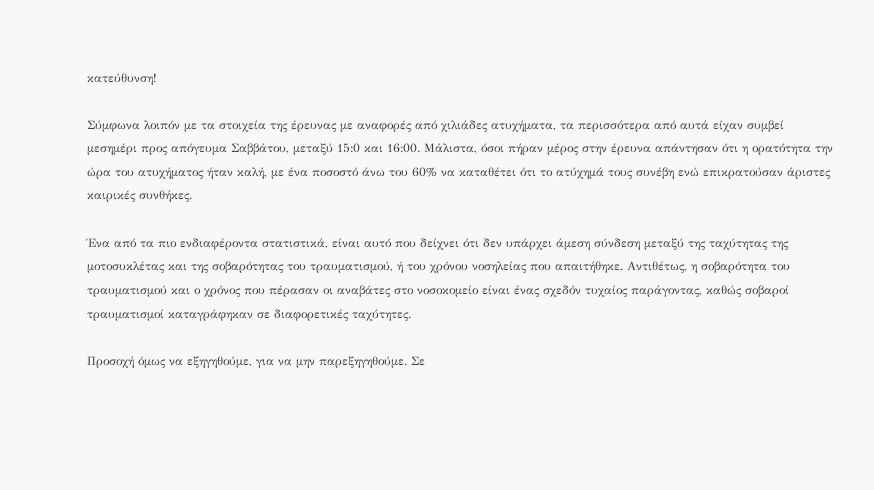κατεύθυνση!

Σύμφωνα λοιπόν με τα στοιχεία της έρευνας με αναφορές από χιλιάδες ατυχήματα, τα περισσότερα από αυτά είχαν συμβεί μεσημέρι προς απόγευμα Σαββάτου, μεταξύ 15:0 και 16:00. Μάλιστα, όσοι πήραν μέρος στην έρευνα απάντησαν ότι η ορατότητα την ώρα του ατυχήματος ήταν καλή, με ένα ποσοστό άνω του 60% να καταθέτει ότι το ατύχημά τους συνέβη ενώ επικρατούσαν άριστες καιρικές συνθήκες.

Ένα από τα πιο ενδιαφέροντα στατιστικά, είναι αυτό που δείχνει ότι δεν υπάρχει άμεση σύνδεση μεταξύ της ταχύτητας της μοτοσυκλέτας και της σοβαρότητας του τραυματισμού, ή του χρόνου νοσηλείας που απαιτήθηκε. Αντιθέτως, η σοβαρότητα του τραυματισμού και ο χρόνος που πέρασαν οι αναβάτες στο νοσοκομείο είναι ένας σχεδόν τυχαίος παράγοντας, καθώς σοβαροί τραυματισμοί καταγράφηκαν σε διαφορετικές ταχύτητες.

Προσοχή όμως να εξηγηθούμε, για να μην παρεξηγηθούμε. Σε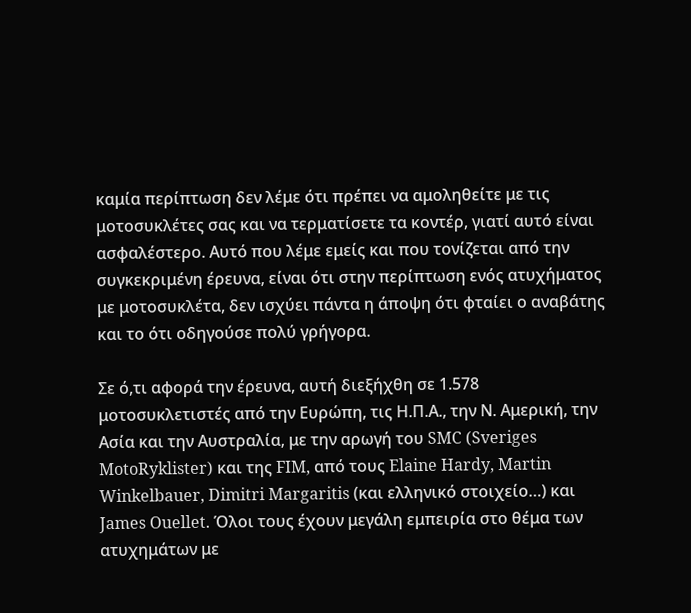καμία περίπτωση δεν λέμε ότι πρέπει να αμοληθείτε με τις μοτοσυκλέτες σας και να τερματίσετε τα κοντέρ, γιατί αυτό είναι ασφαλέστερο. Αυτό που λέμε εμείς και που τονίζεται από την συγκεκριμένη έρευνα, είναι ότι στην περίπτωση ενός ατυχήματος με μοτοσυκλέτα, δεν ισχύει πάντα η άποψη ότι φταίει ο αναβάτης και το ότι οδηγούσε πολύ γρήγορα.

Σε ό,τι αφορά την έρευνα, αυτή διεξήχθη σε 1.578 μοτοσυκλετιστές από την Ευρώπη, τις Η.Π.Α., την Ν. Αμερική, την Ασία και την Αυστραλία, με την αρωγή του SMC (Sveriges MotoRyklister) και της FIM, από τους Elaine Hardy, Martin Winkelbauer, Dimitri Margaritis (και ελληνικό στοιχείο…) και James Ouellet. Όλοι τους έχουν μεγάλη εμπειρία στο θέμα των ατυχημάτων με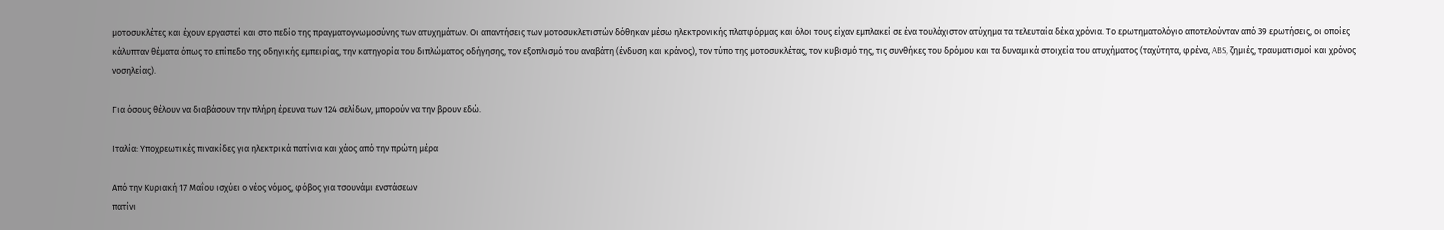μοτοσυκλέτες και έχουν εργαστεί και στο πεδίο της πραγματογνωμοσύνης των ατυχημάτων. Οι απαντήσεις των μοτοσυκλετιστών δόθηκαν μέσω ηλεκτρονικής πλατφόρμας και όλοι τους είχαν εμπλακεί σε ένα τουλάχιστον ατύχημα τα τελευταία δέκα χρόνια. Το ερωτηματολόγιο αποτελούνταν από 39 ερωτήσεις, οι οποίες κάλυπταν θέματα όπως το επίπεδο της οδηγικής εμπειρίας, την κατηγορία του διπλώματος οδήγησης, τον εξοπλισμό του αναβάτη (ένδυση και κράνος), τον τύπο της μοτοσυκλέτας, τον κυβισμό της, τις συνθήκες του δρόμου και τα δυναμικά στοιχεία του ατυχήματος (ταχύτητα, φρένα, ABS, ζημιές, τραυματισμοί και χρόνος νοσηλείας).

Για όσους θέλουν να διαβάσουν την πλήρη έρευνα των 124 σελίδων, μπορούν να την βρουν εδώ.

Ιταλία: Υποχρεωτικές πινακίδες για ηλεκτρικά πατίνια και χάος από την πρώτη μέρα

Από την Κυριακή 17 Μαΐου ισχύει ο νέος νόμος, φόβος για τσουνάμι ενστάσεων
πατίνι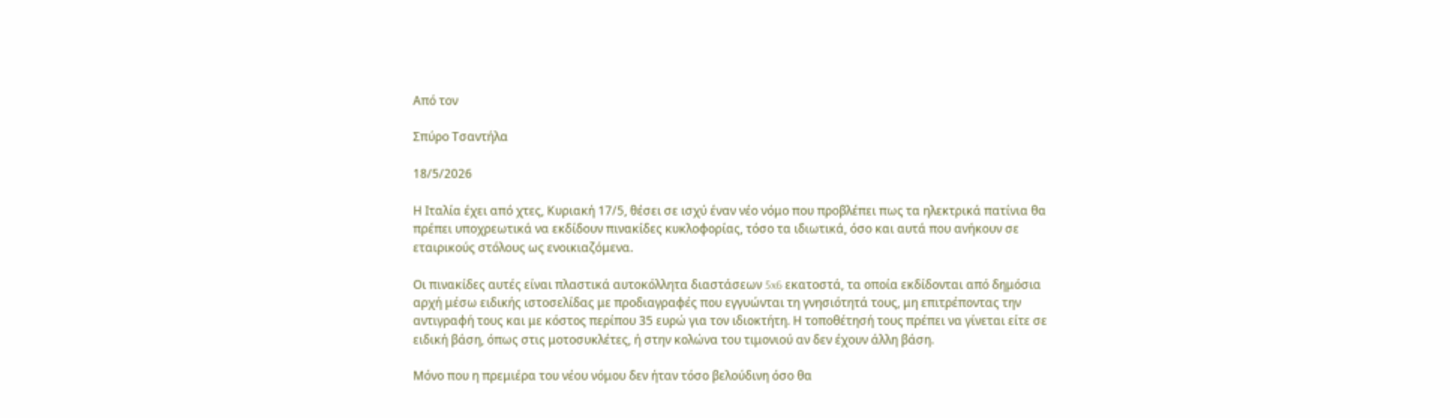Από τον

Σπύρο Τσαντήλα

18/5/2026

Η Ιταλία έχει από χτες, Κυριακή 17/5, θέσει σε ισχύ έναν νέο νόμο που προβλέπει πως τα ηλεκτρικά πατίνια θα πρέπει υποχρεωτικά να εκδίδουν πινακίδες κυκλοφορίας, τόσο τα ιδιωτικά, όσο και αυτά που ανήκουν σε εταιρικούς στόλους ως ενοικιαζόμενα.

Οι πινακίδες αυτές είναι πλαστικά αυτοκόλλητα διαστάσεων 5x6 εκατοστά, τα οποία εκδίδονται από δημόσια αρχή μέσω ειδικής ιστοσελίδας με προδιαγραφές που εγγυώνται τη γνησιότητά τους, μη επιτρέποντας την αντιγραφή τους και με κόστος περίπου 35 ευρώ για τον ιδιοκτήτη. Η τοποθέτησή τους πρέπει να γίνεται είτε σε ειδική βάση, όπως στις μοτοσυκλέτες, ή στην κολώνα του τιμονιού αν δεν έχουν άλλη βάση.

Μόνο που η πρεμιέρα του νέου νόμου δεν ήταν τόσο βελούδινη όσο θα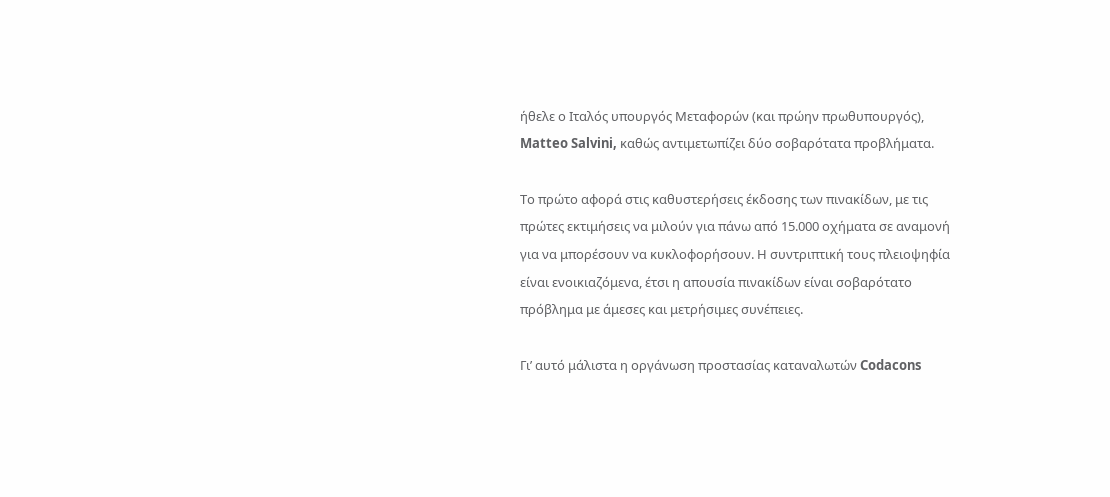ήθελε ο Ιταλός υπουργός Μεταφορών (και πρώην πρωθυπουργός), Matteo Salvini, καθώς αντιμετωπίζει δύο σοβαρότατα προβλήματα.

Το πρώτο αφορά στις καθυστερήσεις έκδοσης των πινακίδων, με τις πρώτες εκτιμήσεις να μιλούν για πάνω από 15.000 οχήματα σε αναμονή για να μπορέσουν να κυκλοφορήσουν. Η συντριπτική τους πλειοψηφία είναι ενοικιαζόμενα, έτσι η απουσία πινακίδων είναι σοβαρότατο πρόβλημα με άμεσες και μετρήσιμες συνέπειες.

Γι’ αυτό μάλιστα η οργάνωση προστασίας καταναλωτών Codacons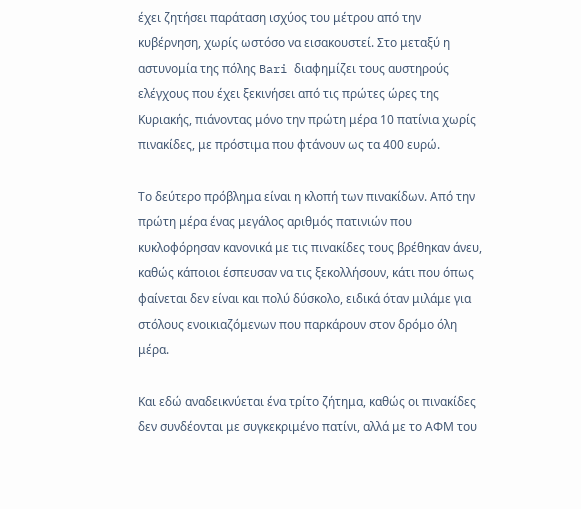έχει ζητήσει παράταση ισχύος του μέτρου από την κυβέρνηση, χωρίς ωστόσο να εισακουστεί. Στο μεταξύ η αστυνομία της πόλης Bari διαφημίζει τους αυστηρούς ελέγχους που έχει ξεκινήσει από τις πρώτες ώρες της Κυριακής, πιάνοντας μόνο την πρώτη μέρα 10 πατίνια χωρίς πινακίδες, με πρόστιμα που φτάνουν ως τα 400 ευρώ.

Το δεύτερο πρόβλημα είναι η κλοπή των πινακίδων. Από την πρώτη μέρα ένας μεγάλος αριθμός πατινιών που κυκλοφόρησαν κανονικά με τις πινακίδες τους βρέθηκαν άνευ, καθώς κάποιοι έσπευσαν να τις ξεκολλήσουν, κάτι που όπως φαίνεται δεν είναι και πολύ δύσκολο, ειδικά όταν μιλάμε για στόλους ενοικιαζόμενων που παρκάρουν στον δρόμο όλη μέρα.

Και εδώ αναδεικνύεται ένα τρίτο ζήτημα, καθώς οι πινακίδες δεν συνδέονται με συγκεκριμένο πατίνι, αλλά με το ΑΦΜ του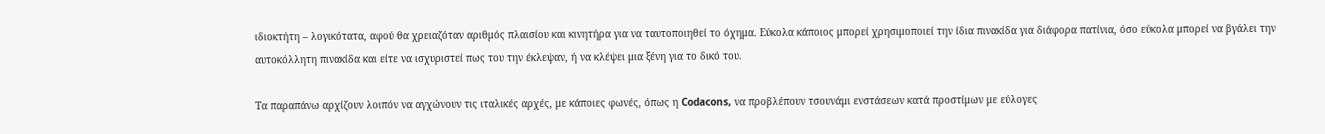ιδιοκτήτη – λογικότατα, αφού θα χρειαζόταν αριθμός πλαισίου και κινητήρα για να ταυτοποιηθεί το όχημα. Εύκολα κάποιος μπορεί χρησιμοποιεί την ίδια πινακίδα για διάφορα πατίνια, όσο εύκολα μπορεί να βγάλει την αυτοκόλλητη πινακίδα και είτε να ισχυριστεί πως του την έκλεψαν, ή να κλέψει μια ξένη για το δικό του.

Τα παραπάνω αρχίζουν λοιπόν να αγχώνουν τις ιταλικές αρχές, με κάποιες φωνές, όπως η Codacons, να προβλέπουν τσουνάμι ενστάσεων κατά προστίμων με εύλογες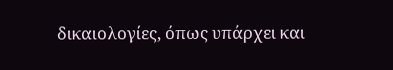δικαιολογίες, όπως υπάρχει και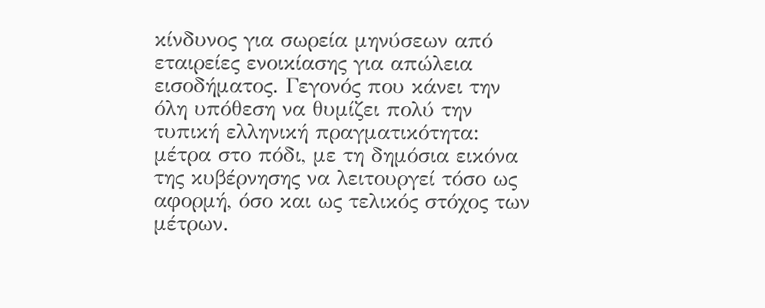κίνδυνος για σωρεία μηνύσεων από εταιρείες ενοικίασης για απώλεια εισοδήματος. Γεγονός που κάνει την όλη υπόθεση να θυμίζει πολύ την τυπική ελληνική πραγματικότητα: μέτρα στο πόδι, με τη δημόσια εικόνα της κυβέρνησης να λειτουργεί τόσο ως αφορμή, όσο και ως τελικός στόχος των μέτρων.